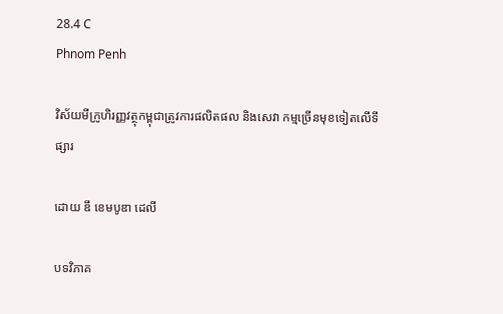28.4 C
Phnom Penh

វិស័យមីក្រូហិរញ្ញវត្ថុកម្ពុជាត្រូវការផលិតផល និងសេវា កម្មច្រើនមុខទៀតលើទីផ្សារ

ដោយ ឌឹ ខេមបូឌា ដេលី

បទវិភាគ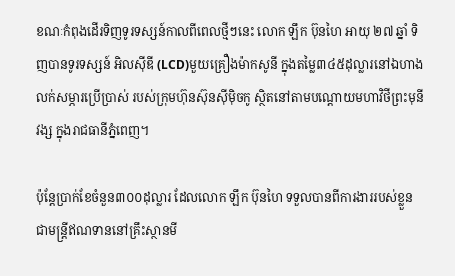ខណៈកំពុងដើរទិញទូរទស្សន៍កាលពីពេលថ្មីៗនេះ លោក ឡឹក ប៊ុនហៃ អាយុ ២៧ ឆ្នាំ ទិញបានទូរទស្សន៍ អិលស៊ីឌី (LCD)មួយគ្រឿងម៉ាកសូនី ក្នុងតម្លៃ៣៤៥ដុល្លារនៅឯហាងលក់សម្ភារប្រើប្រាស់ របស់ក្រុមហ៊ុនស៊ុនស៊ីមុិចកូ ស្ថិតនៅតាមបណ្តោយមហាវិថីព្រះមុនីវង្ស ក្នុងរាជធានីភ្នំពេញ។

ប៉ុន្តែប្រាក់ខែចំនួន៣០០ដុល្លារ ដែលលោក ឡឹក ប៊ុនហៃ ទទួលបានពីការងាររបស់ខ្លួនជាមន្ត្រីឥណទាននៅគ្រឹះស្ថានមី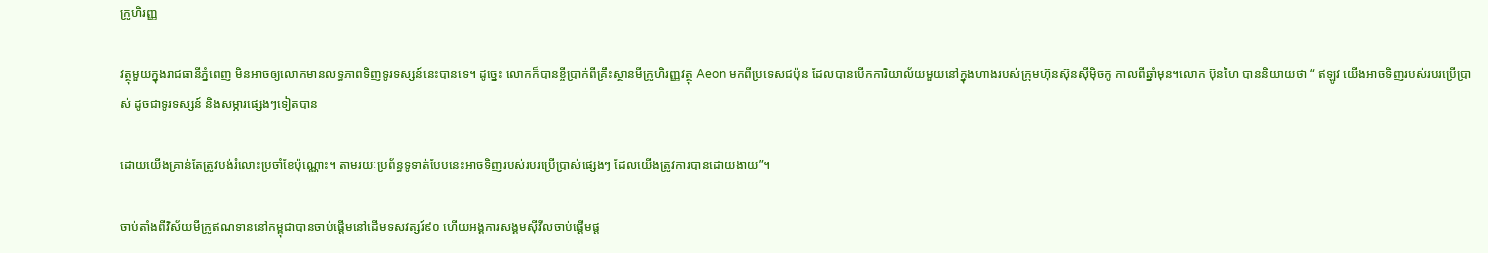ក្រូហិរញ្ញ

វត្ថុមួយក្នុងរាជធានីភ្នំពេញ មិនអាចឲ្យលោកមានលទ្ធភាពទិញទូរទស្សន៍នេះបានទេ។ ដូច្នេះ លោកក៏បានខ្ចីប្រាក់ពីគ្រឹះស្ថានមីក្រូហិរញ្ញវត្ថុ Aeon មកពីប្រទេសជប៉ុន ដែលបានបើកការិយាល័យមួយនៅក្នុងហាងរបស់ក្រុមហ៊ុនស៊ុនស៊ីមុិចកូ កាលពីឆ្នាំមុន។លោក ប៊ុនហៃ បាននិយាយថា “ ឥឡូវ យើងអាចទិញរបស់របរប្រើប្រាស់ ដូចជាទូរទស្សន៍ និងសម្ភារផ្សេងៗទៀតបាន

ដោយយើងគ្រាន់តែត្រូវបង់រំលោះប្រចាំខែប៉ុណ្ណោះ។ តាមរយៈប្រព័ន្ធទូទាត់បែបនេះអាចទិញរបស់របរប្រើប្រាស់ផ្សេងៗ ដែលយើងត្រូវការបានដោយងាយ”។

ចាប់តាំងពីវិស័យមីក្រូឥណទាននៅកម្ពុជាបានចាប់ផ្តើមនៅដើមទសវត្សរ៍៩០ ហើយអង្គការសង្គមស៊ីវីលចាប់ផ្តើមផ្ត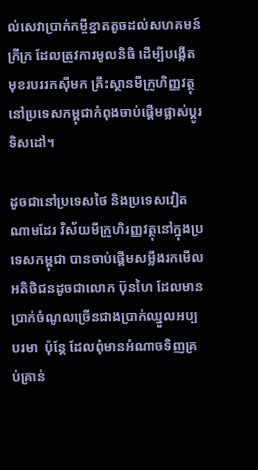ល់សេវាប្រាក់កម្ចីខ្នាតតូចដល់សហគមន៍ក្រីក្រ ដែលត្រូវការមូលនិធិ ដើម្បីបង្កើតមុខរបររកស៊ីមក គ្រឹះស្ថានមីក្រូហិញ្ញវត្ថុនៅប្រទេសកម្ពុជាកំពុងចាប់ផ្តើមផ្លាស់ប្តូរទិសដៅ។

ដូចជានៅប្រទេសថៃ និងប្រទេសវៀតណាមដែរ វិស័យមីក្រូហិរញ្ញវត្ថុនៅក្នុងប្រទេសកម្ពុជា បានចាប់ផ្តើមសម្លឹងរកមើលអតិថិជនដូចជាលោក ប៊ុនហៃ ដែលមានប្រាក់ចំណូលច្រើនជាងប្រាក់ឈ្នួលអប្បបរមា  ប៉ុន្តែ ដែលពំុមានអំណាចទិញគ្រប់គ្រាន់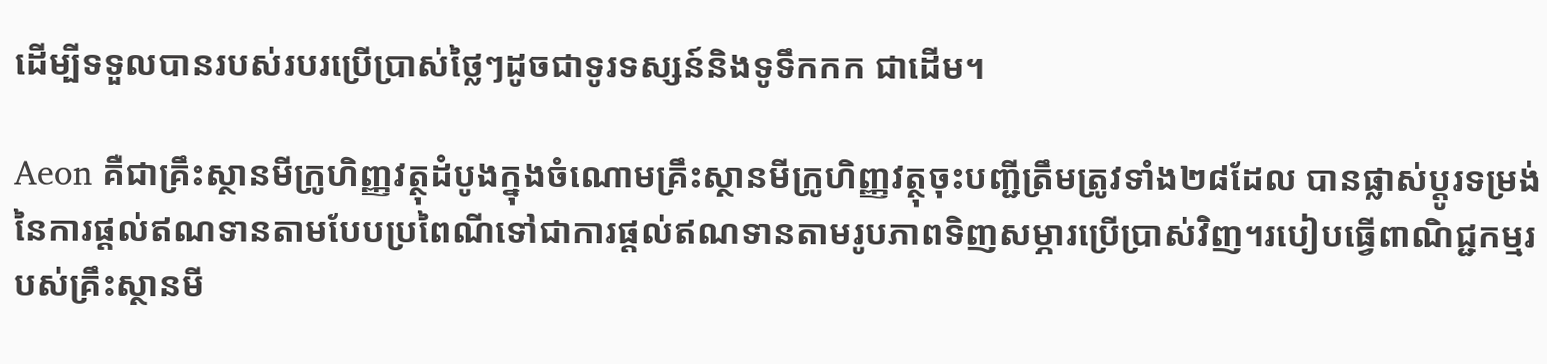ដើម្បីទទួលបានរបស់របរប្រើប្រាស់ថ្លៃៗដូចជាទូរទស្សន៍និងទូទឹកកក ជាដើម។

Aeon គឺជាគ្រឹះស្ថានមីក្រូហិញ្ញវត្ថុដំបូងក្នុងចំណោមគ្រឹះស្ថានមីក្រូហិញ្ញវត្ថុចុះបញ្ជីត្រឹមត្រូវទាំង២៨ដែល បានផ្លាស់ប្តូរទម្រង់នៃការផ្តល់ឥណទានតាមបែបប្រពៃណីទៅជាការផ្តល់ឥណទានតាមរូបភាពទិញសម្ភារប្រើប្រាស់វិញ។របៀបធ្វើពាណិជ្ជកម្មរបស់គ្រឹះស្ថានមី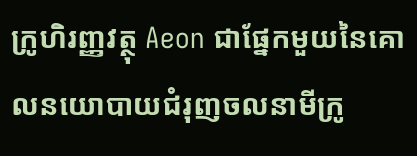ក្រូហិរញ្ញវត្ថុ Aeon ជាផ្នែកមួយនៃគោលនយោបាយជំរុញចលនាមីក្រូ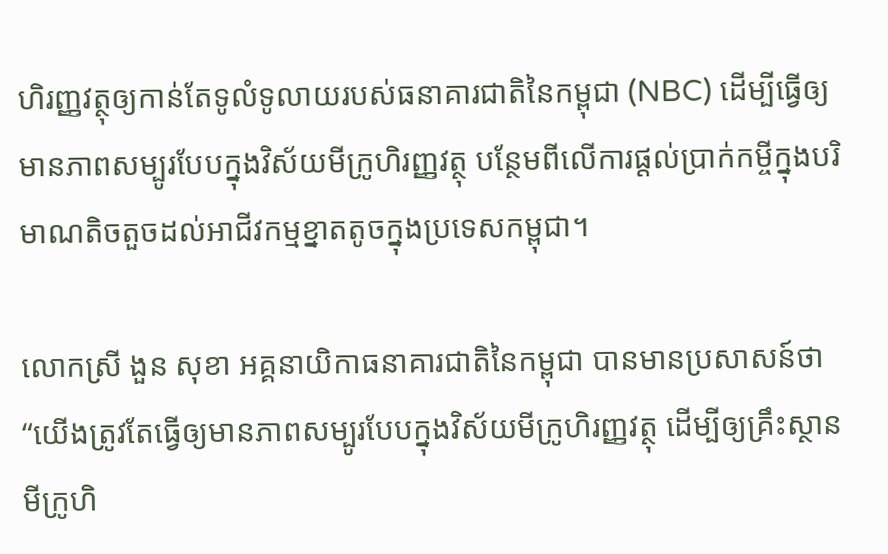ហិរញ្ញវត្ថុឲ្យកាន់តែទូលំទូលាយរបស់ធនាគារជាតិនៃកម្ពុជា (NBC) ដើម្បីធ្វើឲ្យមានភាពសម្បូរបែបក្នុងវិស័យមីក្រូហិរញ្ញវត្ថុ បន្ថែមពីលើការផ្តល់ប្រាក់កម្ចីក្នុងបរិមាណតិចតួចដល់អាជីវកម្មខ្នាតតូចក្នុងប្រទេសកម្ពុជា។

លោកស្រី ងួន សុខា អគ្គនាយិកាធនាគារជាតិនៃកម្ពុជា បានមានប្រសាសន៍ថា “យើងត្រូវតែធ្វើឲ្យមានភាពសម្បូរបែបក្នុងវិស័យមីក្រូហិរញ្ញវត្ថុ ដើម្បីឲ្យគ្រឹះស្ថានមីក្រូហិ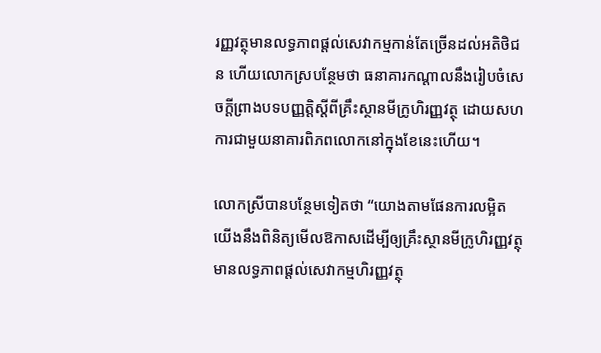រញ្ញវត្ថុមានលទ្ធភាពផ្តល់សេវាកម្មកាន់តែច្រើនដល់អតិថិជន ហើយលោកស្របន្ថែមថា ធនាគារកណ្តាលនឹងរៀបចំសេចក្តីព្រាងបទបញ្ញត្តិស្តីពីគ្រឹះស្ថានមីក្រូហិរញ្ញវត្ថុ ដោយសហការជាមួយនាគារពិភពលោកនៅក្នុងខែនេះហើយ។

លោកស្រីបានបន្ថែមទៀតថា “យោងតាមផែនការលម្អិត យើងនឹងពិនិត្យមើលឱកាសដើម្បីឲ្យគ្រឹះស្ថានមីក្រូហិរញ្ញវត្ថុ មានលទ្ធភាពផ្តល់សេវាកម្មហិរញ្ញវត្ថុ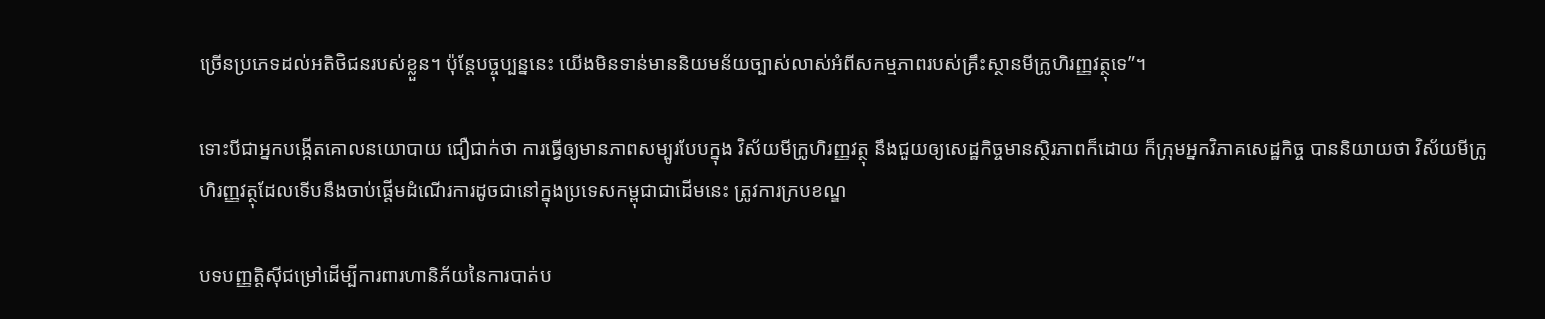ច្រើនប្រភេទដល់អតិថិជនរបស់ខ្លួន។ ប៉ុន្តែបច្ចុប្បន្ននេះ យើងមិនទាន់មាននិយមន័យច្បាស់លាស់អំពីសកម្មភាពរបស់គ្រឹះស្ថានមីក្រូហិរញ្ញវត្ថុទេ”។

ទោះបីជាអ្នកបង្កើតគោលនយោបាយ ជឿជាក់ថា ការធ្វើឲ្យមានភាពសម្បូរបែបក្នុង វិស័យមីក្រូហិរញ្ញវត្ថុ នឹងជួយឲ្យសេដ្ឋកិច្ចមានស្ថិរភាពក៏ដោយ ក៏ក្រុមអ្នកវិភាគសេដ្ឋកិច្ច បាននិយាយថា វិស័យមីក្រូហិរញ្ញវត្ថុដែលទើបនឹងចាប់ផ្តើមដំណើរការដូចជានៅក្នុងប្រទេសកម្ពុជាជាដើមនេះ ត្រូវការក្របខណ្ឌ

បទបញ្ញត្តិស៊ីជម្រៅដើម្បីការពារហានិភ័យនៃការបាត់ប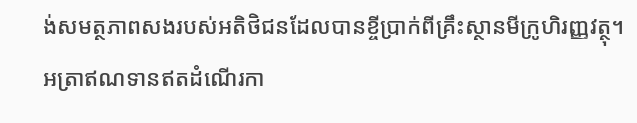ង់សមត្ថភាពសងរបស់អតិថិជនដែលបានខ្ចីប្រាក់ពីគ្រឹះស្ថានមីក្រូហិរញ្ញវត្ថុ។ អត្រាឥណទានឥតដំណើរកា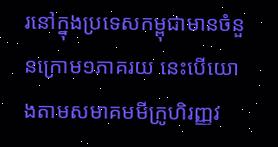រនៅក្នុងប្រទេសកម្ពុជាមានចំនួនក្រោម១ភាគរយ នេះបើយោងតាមសមាគមមីក្រូហិរញ្ញវ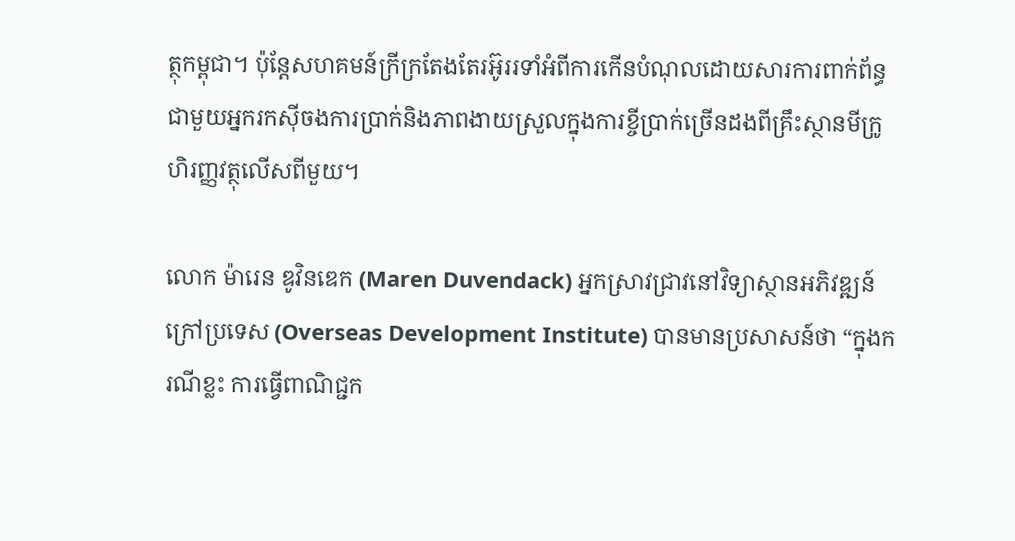ត្ថុកម្ពុជា។ ប៉ុន្តែសហគមន៍ក្រីក្រតែងតែរអ៊ូររទាំអំពីការកើនបំណុលដោយសារការពាក់ព័ន្ធជាមួយអ្នករកស៊ីចងការប្រាក់និងភាពងាយស្រួលក្នុងការខ្ចីប្រាក់ច្រើនដងពីគ្រឹះស្ថានមីក្រូហិរញ្ញវត្ថុលើសពីមួយ។

លោក ម៉ារេន ឌូវិនឌេក (Maren Duvendack) អ្នកស្រាវជ្រាវនៅវិទ្យាស្ថានអភិវឌ្ឍន៍ក្រៅប្រទេស (Overseas Development Institute) បានមានប្រសាសន៍ថា “ក្នុងករណីខ្លះ ការធ្វើពាណិជ្ជក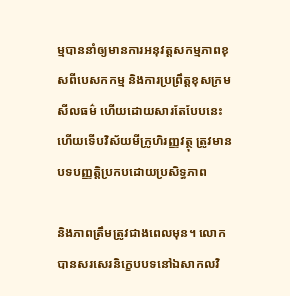ម្មបាននាំឲ្យមានការអនុវត្តសកម្មភាពខុសពីបេសកកម្ម និងការប្រព្រឹត្តខុសក្រមសីលធម៌ ហើយដោយសារតែបែបនេះហើយទើបវិស័យមីក្រូហិរញ្ញវត្ថុ ត្រូវមានបទបញ្ញត្តិប្រកបដោយប្រសិទ្ធភាព

និងភាពត្រឹមត្រូវជាងពេលមុន។ លោកបានសរសេរនិក្ខេបបទនៅឯសាកលវិ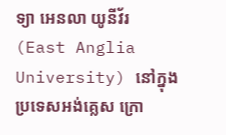ទ្យា អេនលា យូនីវ័រ (East Anglia University) នៅក្នុងប្រទេសអង់គ្លេស ក្រោ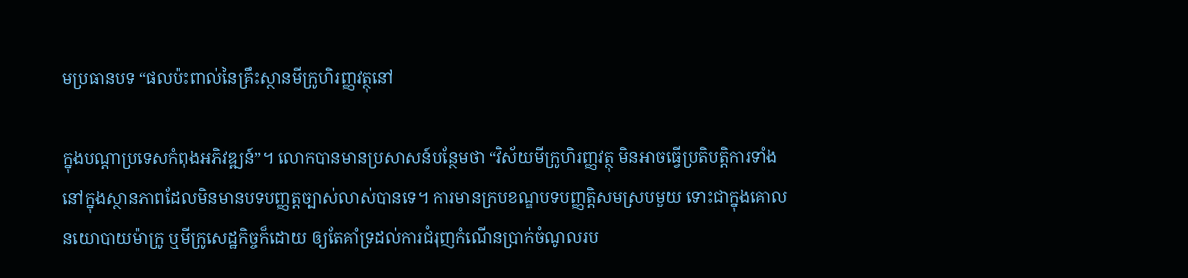មប្រធានបទ “ផលប៉ះពាល់នៃគ្រឹះស្ថានមីក្រូហិរញ្ញវត្ថុនៅ

ក្នុងបណ្តាប្រទេសកំពុងអភិវឌ្ឍន៍”។ លោកបានមានប្រសាសន៍បន្ថែមថា “វិស័យមីក្រូហិរញ្ញវត្ថុ មិនអាចធ្វើប្រតិបត្តិការទាំងនៅក្នុងស្ថានភាពដែលមិនមានបទបញ្ញត្តច្បាស់លាស់បានទេ។ ការមានក្របខណ្ឌបទបញ្ញតិ្តសមស្របមួយ ទោះជាក្នុងគោលនយោបាយម៉ាក្រូ ឬមីក្រូសេដ្ឋកិច្ចក៏ដោយ ឲ្យតែគាំទ្រដល់ការជំរុញកំណើនប្រាក់ចំណូលរប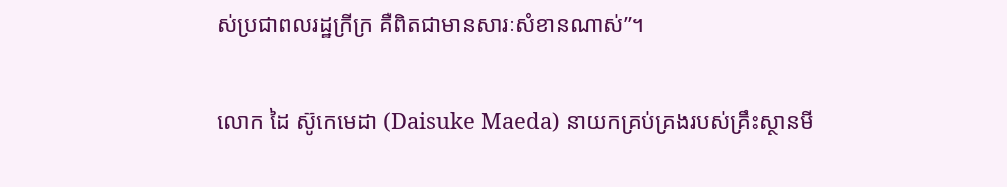ស់ប្រជាពលរដ្ឋក្រីក្រ គឺពិតជាមានសារៈសំខានណាស់”។

លោក ដៃ ស៊ូកេមេដា (Daisuke Maeda) នាយកគ្រប់គ្រងរបស់គ្រឹះស្ថានមី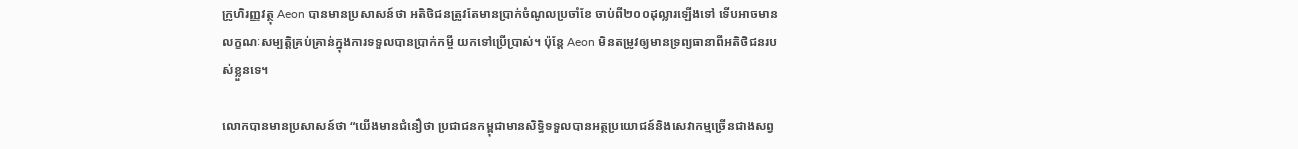ក្រូហិរញ្ញវត្ថុ Aeon បានមានប្រសាសន៍ថា អតិថិជនត្រូវតែមានប្រាក់ចំណូលប្រចាំខែ ចាប់ពី២០០ដុល្លារឡើងទៅ ទើបអាចមានលក្ខណៈសម្បត្តិគ្រប់គ្រាន់ក្នុងការទទួលបានប្រាក់កម្ចី យកទៅប្រើប្រាស់។ ប៉ុន្តែ Aeon មិនតម្រូវឲ្យមានទ្រព្យធានាពីអតិថិជនរបស់ខ្លួនទេ។

លោកបានមានប្រសាសន៍ថា “យើងមានជំនឿថា ប្រជាជនកម្ពុជាមានសិទ្ធិទទួលបានអត្ថប្រយោជន៍និងសេវាកម្មច្រើនជាងសព្វ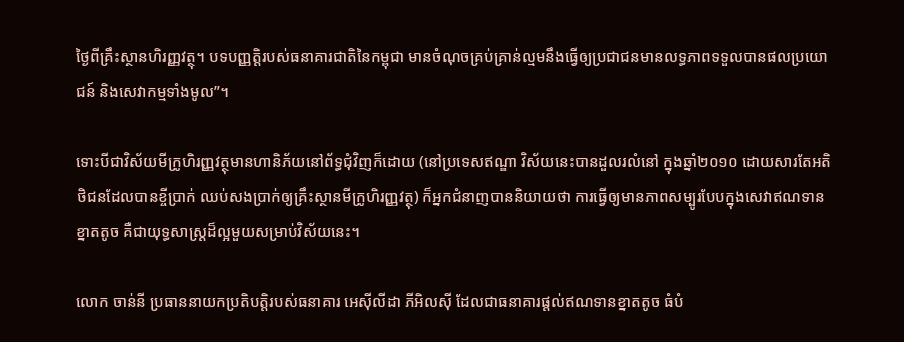ថ្ងៃពីគ្រឹះស្ថានហិរញ្ញវត្ថុ។ បទបញ្ញត្តិរបស់ធនាគារជាតិនៃកម្ពុជា មានចំណុចគ្រប់គ្រាន់ល្មមនឹងធ្វើឲ្យប្រជាជនមានលទ្ធភាពទទួលបានផលប្រយោជន៍ និងសេវាកម្មទាំងមូល”។

ទោះបីជាវិស័យមីក្រូហិរញ្ញវត្ថុមានហានិភ័យនៅព័ទ្ធជំុវិញក៏ដោយ (នៅប្រទេសឥណ្ឌា វិស័យនេះបានដួលរលំនៅ ក្នុងឆ្នាំ២០១០ ដោយសារតែអតិថិជនដែលបានខ្ចីប្រាក់ ឈប់សងប្រាក់ឲ្យគ្រឹះស្ថានមីក្រូហិរញ្ញវត្ថុ) ក៏អ្នកជំនាញបាននិយាយថា ការធ្វើឲ្យមានភាពសម្បូរបែបក្នុងសេវាឥណទានខ្នាតតូច គឺជាយុទ្ធសាស្ត្រដ៏ល្អមួយសម្រាប់វិស័យនេះ។

លោក ចាន់នី ប្រធាននាយកប្រតិបត្តិរបស់ធនាគារ អេស៊ីលីដា ភីអិលស៊ី ដែលជាធនាគារផ្តល់ឥណទានខ្នាតតូច ធំបំ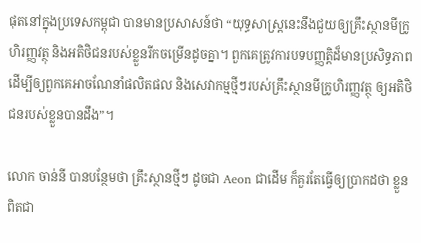ផុតនៅក្នុងប្រទេសកម្ពុជា បានមានប្រសាសន៍ថា “យុទ្ធសាស្ត្រនេះនឹងជួយឲ្យគ្រឹះស្ថានមីក្រូហិរញ្ញវត្ថុ និងអតិថិជនរបស់ខ្លួនរីកចម្រើនដូចគ្នា។ ពួកគេត្រូវការបទបញ្ញត្តិដ៏មានប្រសិទ្ធភាព ដើម្បីឲ្យពួកគេអាចណែនាំផលិតផល និងសេវាកម្មថ្មីៗរបស់គ្រឹះស្ថានមីក្រូហិរញ្ញវត្ថុ ឲ្យអតិថិជនរបស់ខ្លួនបានដឹង”។

លោក ចាន់នី បានបន្ថែមថា គ្រឹះស្ថានថ្មីៗ ដូចជា Aeon ជាដើម ក៏គួរតែធ្វើឲ្យប្រាកដថា ខ្លួនពិតជា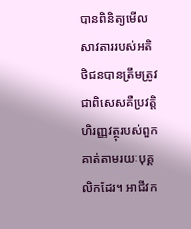បានពិនិត្យមើលសាវតាររបស់អតិថិជនបានត្រឹមត្រូវ ជាពិសេសគឺប្រវត្តិហិរញ្ញវត្ថុរបស់ពួកគាត់តាមរយៈបុគ្គលិកដែរ។ អាជីវក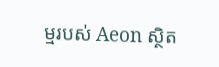ម្មរបស់ Aeon ស្ថិត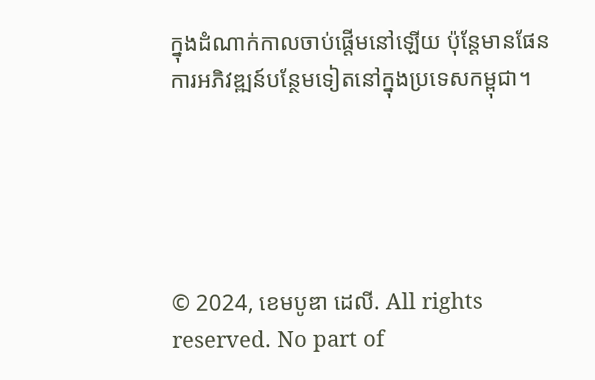ក្នុងដំណាក់កាលចាប់ផ្តើមនៅឡើយ ប៉ុន្តែមានផែនការអភិវឌ្ឍន៍បន្ថែមទៀតនៅក្នុងប្រទេសកម្ពុជា។





© 2024, ខេមបូឌា ដេលី. All rights reserved. No part of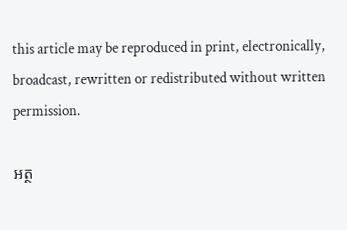this article may be reproduced in print, electronically, broadcast, rewritten or redistributed without written permission.

អត្ថ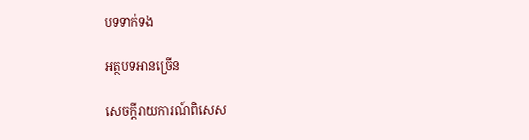បទទាក់ទង

អត្ថបទអានច្រើន

សេចក្ដីរាយការណ៍ពិសេស